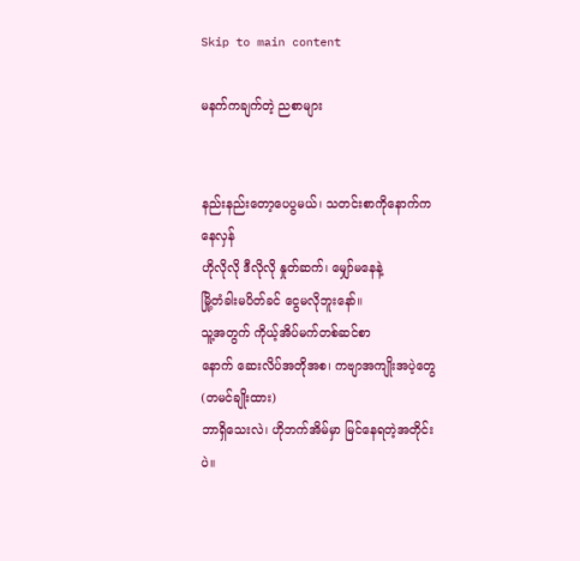Skip to main content

မနက်ကချက်တဲ့ ညစာများ


နည်းနည်းတော့ပေပွမယ်၊ သတင်းစာကိုနောက်ကနေလှန်
ဟိုလိုလို ဒီလိုလို နှုတ်ဆက်၊ မျှော်မနေနဲ့
မြို့တံခါးမပိတ်ခင် ငွေမလိုဘူးနော်။
သူ့အတွက် ကိုယ့်အိပ်မက်တစ်ဆင်စာ
နောက် ဆေးလိပ်အတိုအစ၊ ကဗျာအကျိုးအပဲ့တွေ(တမင်ချိုးထား)
ဘာရှိသေးလဲ၊ ဟိုဘက်အိမ်မှာ မြင်နေရတဲ့အတိုင်းပဲ။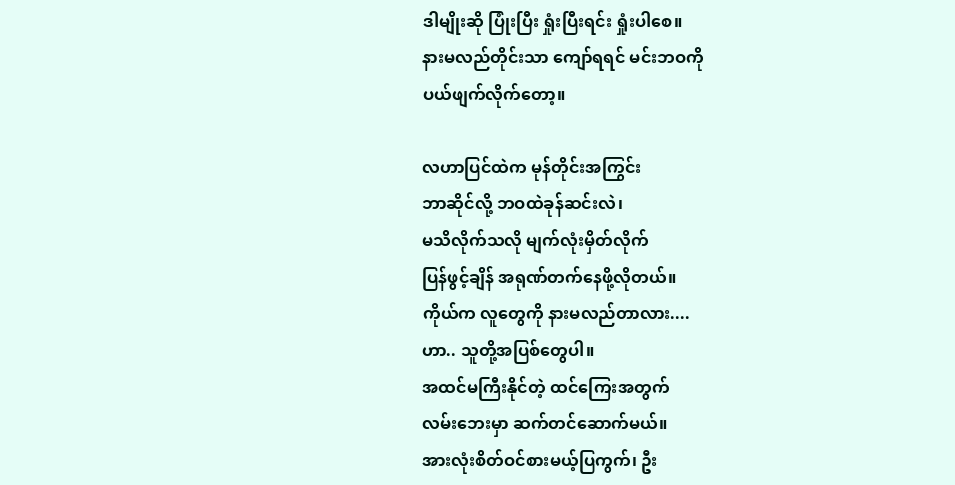ဒါမျိုးဆို ပြုံးပြီး ရှုံးပြီးရင်း ရှုံးပါစေ။
နားမလည်တိုင်းသာ ကျော်ရရင် မင်းဘဝကို
ပယ်ဖျက်လိုက်တော့။

လဟာပြင်ထဲက မုန်တိုင်းအကြွင်း
ဘာဆိုင်လို့ ဘဝထဲခုန်ဆင်းလဲ၊
မသိလိုက်သလို မျက်လုံးမှိတ်လိုက်
ပြန်ဖွင့်ချိန် အရုဏ်တက်နေဖို့လိုတယ်။
ကိုယ်က လူတွေကို နားမလည်တာလား....
ဟာ.. သူတို့အပြစ်တွေပါ။
အထင်မကြီးနိုင်တဲ့ ထင်ကြေးအတွက်
လမ်းဘေးမှာ ဆက်တင်ဆောက်မယ်။
အားလုံးစိတ်ဝင်စားမယ့်ပြကွက်၊ ဦး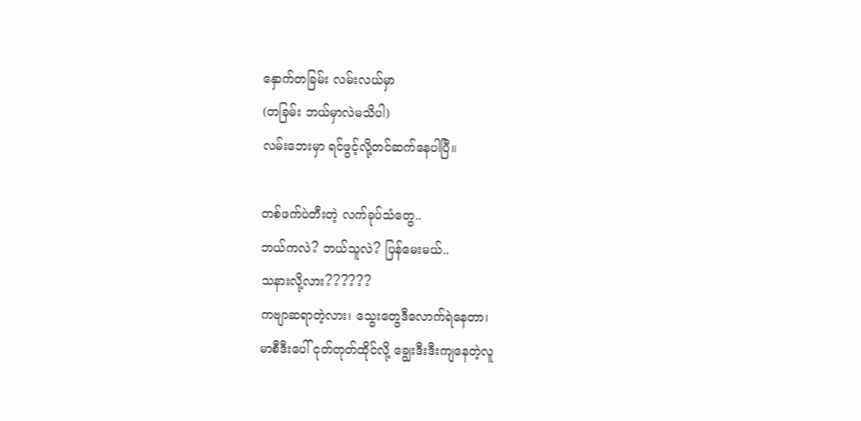နှောက်တခြမ်း လမ်းလယ်မှာ
(တခြမ်း ဘယ်မှာလဲမသိပါ)
လမ်းဘေးမှာ ရင်ဖွင့်လို့တင်ဆက်နေပါပြီ။

တစ်ဖက်ပဲတီးတဲ့ လက်ခုပ်သံတွေ..
ဘယ်ကလဲ? ဘယ်သူလဲ? ပြန်မေးမယ်..
သနားလို့လား??????
ကဗျာဆရာတဲ့လား၊ သွေးတွေဒီလောက်ရဲနေတာ၊
မာစီဒီးပေါ် ငုတ်တုတ်ထိုင်လို့ ချွေးဒီးဒီးကျနေတဲ့လူ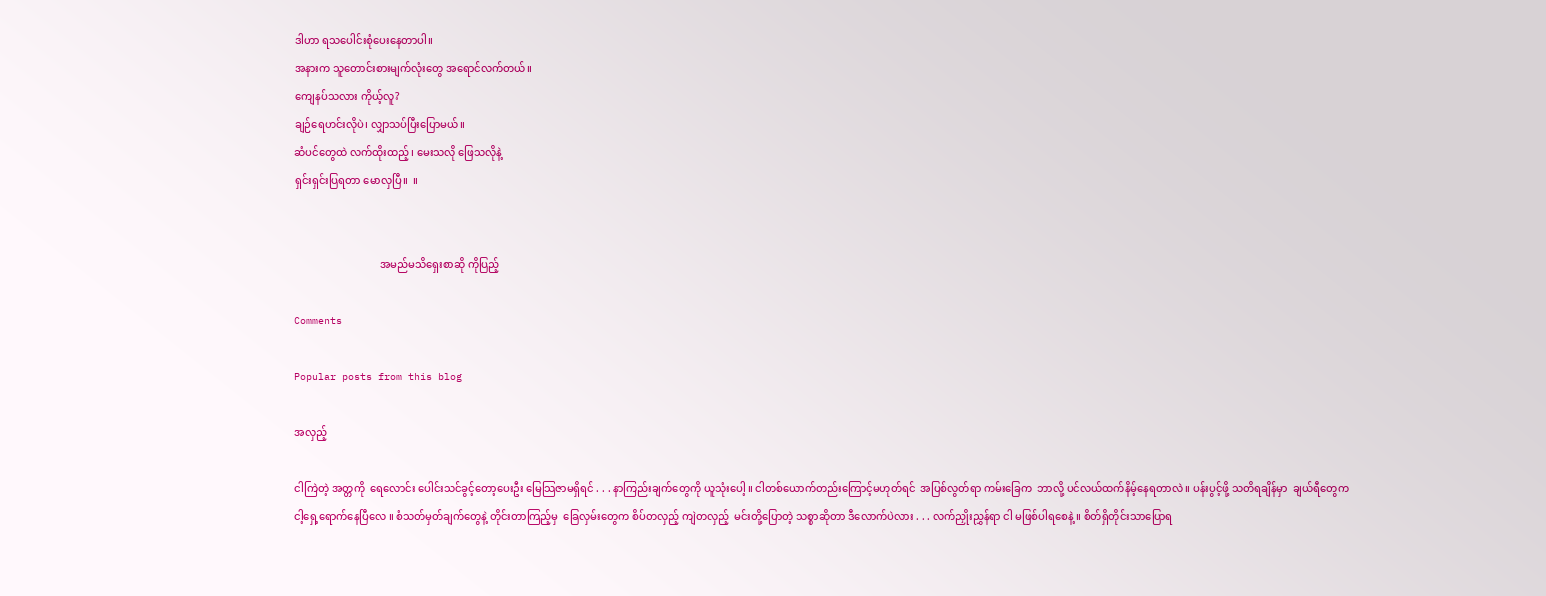ဒါဟာ ရသပေါင်းစုံပေးနေတာပါ။
အနားက သူတောင်းစားမျက်လုံးတွေ အရောင်လက်တယ်။
ကျေနပ်သလား ကိုယ့်လူ?
ချဉ်ရေဟင်းလိုပဲ၊ လျှာသပ်ပြီးပြောမယ်။
ဆံပင်တွေထဲ လက်ထိုးထည့်၊ မေးသလို ဖြေသလိုနဲ့
ရှင်းရှင်းပြရတာ မောလှပြီ။  ။


                                 အမည်မသိရှေးစာဆို ကိုပြည့်

Comments

Popular posts from this blog

အလှည့်

ငါကြဲတဲ့ အတ္တကို  ရေလောင်း ပေါင်းသင်ခွင့်တော့ပေးဦး မြေသြဇာမရှိရင် . . . နာကြည်းချက်တွေကို ယူသုံးပေါ့ ။ ငါတစ်ယောက်တည်းကြောင့်မဟုတ်ရင်  အပြစ်လွတ်ရာ ကမ်းခြေက  ဘာလို့ ပင်လယ်ထက်နိမ့်နေရတာလဲ ။ ပန်းပွင့်ဖို့ သတိရချိန်မှာ  ချယ်ရီတွေက ငါ့ရှေ့ရောက်နေပြီလေ ။ စံသတ်မှတ်ချက်တွေနဲ့ တိုင်းတာကြည့်မှ  ခြေလှမ်းတွေက စိပ်တလှည့် ကျဲတလှည့်  မင်းတို့ပြောတဲ့ သစ္စာဆိုတာ ဒီလောက်ပဲလား . . . လက်ညှိုးညွှန်ရာ ငါ မဖြစ်ပါရစေနဲ့ ။ စိတ်ရှိတိုင်းသာပြောရ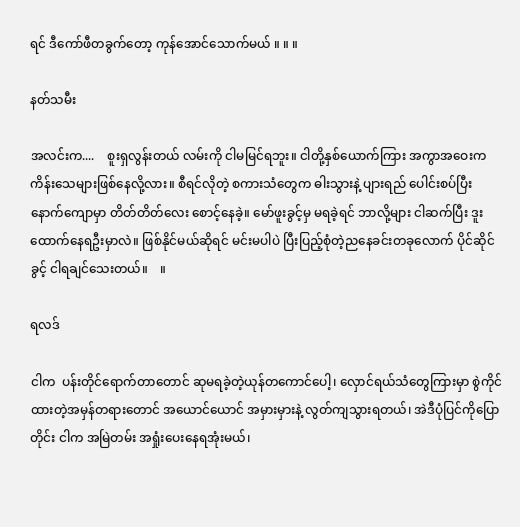ရင် ဒီကော်ဖီတခွက်တော့ ကုန်အောင်သောက်မယ် ။ ။ ။

နတ်သမီး

အလင်းက....    စူးရှလွန်းတယ် လမ်းကို ငါမမြင်ရဘူး။ ငါတို့နှစ်ယောက်ကြား အကွာအဝေးက ကိန်းသေများဖြစ်နေလို့လား။ စီရင်လိုတဲ့ စကားသံတွေက ဓါးသွားနဲ့ ပျားရည် ပေါင်းစပ်ပြီး နောက်ကျောမှာ တိတ်တိတ်လေး စောင့်နေခဲ့။ မော်ဖူးခွင့်မှ မရခဲ့ရင် ဘာလို့များ ငါဆက်ပြီး ဒူးထောက်နေရဦးမှာလဲ။ ဖြစ်နိုင်မယ်ဆိုရင် မင်းမပါပဲ ပြီးပြည့်စုံတဲ့ညနေခင်းတခုလောက် ပိုင်ဆိုင်ခွင့် ငါရချင်သေးတယ်။    ။

ရလဒ်

ငါက  ပန်းတိုင်ရောက်တာတောင် ဆုမရခဲ့တဲ့ယုန်တကောင်ပေါ့၊ လှောင်ရယ်သံတွေကြားမှာ စွဲကိုင်ထားတဲ့အမှန်တရားတောင် အယောင်ယောင် အမှားမှားနဲ့ လွတ်ကျသွားရတယ်၊ အဲဒီပုံပြင်ကိုပြောတိုင်း ငါက အမြဲတမ်း အရှုံးပေးနေရအုံးမယ်၊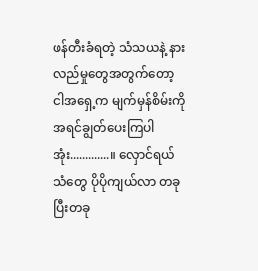ဖန်တီးခံရတဲ့ သံသယနဲ့ နားလည်မှုတွေအတွက်တော့ ငါအရှေ့က မျက်မှန်စိမ်းကို အရင်ချွတ်ပေးကြပါအုံး.............။ လှောင်ရယ်သံတွေ ပိုပိုကျယ်လာ တခုပြီးတခု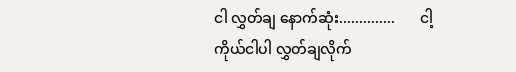ငါ လွှတ်ချ နောက်ဆုံး..............       ငါ့ကိုယ်ငါပါ လွှတ်ချလိုက်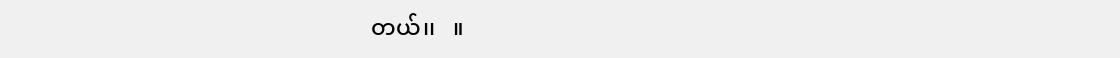တယ်၊၊   ။